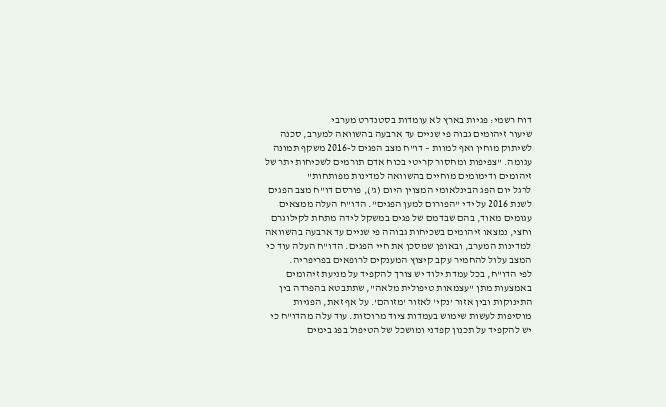דוח רשמי: פגיות בארץ לא עומדות בסטנדרט מערבי
שיעור זיהומים גבוה פי שניים עד ארבעה בהשוואה למערב, סכנה לשיתוק מוחין ואף למוות – דו"ח מצב הפגים ל-2016 משקף תמונה עגומה. "צפיפות ומחסור קריטי בכוח אדם תורמים לשכיחות יתר של זיהומים ודימומים מוחיים בהשוואה למדינות מפותחות"
לרגל יום הפג הבינלאומי המצוין היום (ג'), פורסם דו"ח מצב הפגים לשנת 2016 על ידי "הפורום למען הפגים". הדו"ח העלה ממצאים עגומים מאוד, בהם שבדמם של פגים במשקל לידה מתחת לקילוגרם וחצי, נמצאו זיהומים בשכיחות גבוהה פי שניים עד ארבעה בהשוואה למדינות המערב, ובאופן שמסכן את חיי הפגים. הדו"ח העלה עוד כי המצב עלול להחמיר עקב קיצוץ המענקים לרופאים בפריפריה.
לפי הדו"ח, בכל עמדת ילוד יש צורך להקפיד על מניעת זיהומים באמצעות מתן "עצמאות טיפולית מלאה", שתתבטא בהפרדה בין התינוקות ובין אזור 'נקי' לאזור 'מזוהם'. על אף זאת, הפגיות מוסיפות לעשות שימוש בעמדות ציוד מרוכזות. עוד עלה מהדו"ח כי יש להקפיד על תכנון קפדני ומושכל של הטיפול בפג בימים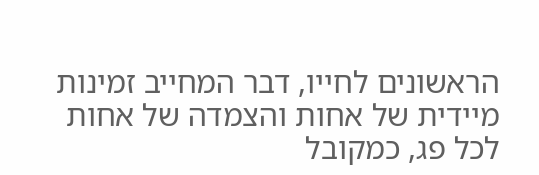הראשונים לחייו, דבר המחייב זמינות מיידית של אחות והצמדה של אחות לכל פג, כמקובל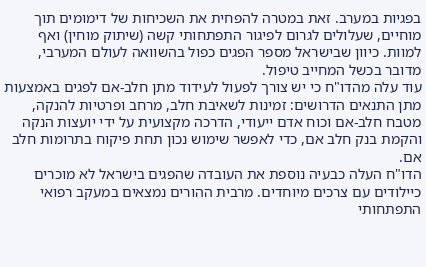בפגיות במערב. זאת במטרה להפחית את השכיחות של דימומים תוך מוחיים, שעלולים לגרום לפיגור התפתחותי קשה (שיתוק מוחין) ואף למוות. כיוון שבישראל מספר הפגים כפול בהשוואה לעולם המערבי, מדובר בכשל המחייב טיפול.
עוד עלה מהדו"ח כי יש צורך לפעול לעידוד מתן חלב-אם לפגים באמצעות מתן התנאים הדרושים: זמינות לשאיבת חלב, מרחב ופרטיות להנקה, מטבח חלב-אם וכוח אדם ייעודי, הדרכה מקצועית על ידי יועצות הנקה והקמת בנק חלב אם, כדי לאפשר שימוש נכון תחת פיקוח בתרומות חלב אם.
הדו"ח העלה כבעיה נוספת את העובדה שהפגים בישראל לא מוכרים כיילודים עם צרכים מיוחדים. מרבית ההורים נמצאים במעקב רפואי התפתחותי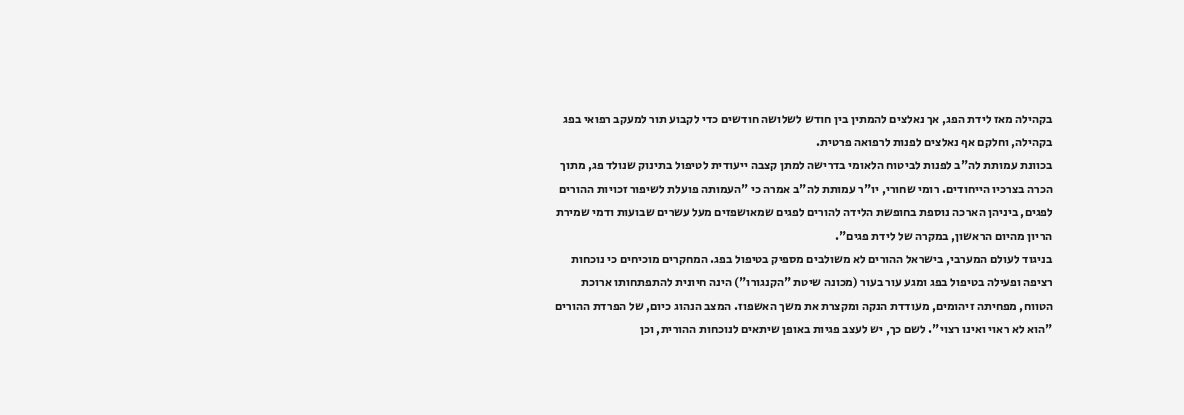בקהילה מאז לידת הפג, אך נאלצים להמתין בין חודש לשלושה חודשים כדי לקבוע תור למעקב רפואי בפג בקהילה, וחלקם אף נאלצים לפנות לרפואה פרטית.
בכוונת עמותת לה"ב לפנות לביטוח הלאומי בדרישה למתן קצבה ייעודית לטיפול בתינוק שנולד פג, מתוך הכרה בצרכיו הייחודים. רומי שחורי, יו"ר עמותת לה"ב אמרה כי "העמותה פועלת לשיפור זכויות ההורים לפגים, ביניהן הארכה נוספת בחופשת הלידה להורים לפגים שמאושפזים מעל עשרים שבועות ודמי שמירת הריון מהיום הראשון, במקרה של לידת פגים".
בניגוד לעולם המערבי, בישראל ההורים לא משולבים מספיק בטיפול בפג. המחקרים מוכיחים כי נוכחות רציפה ופעילה בטיפול בפג ומגע עור בעור (מכונה שיטת "הקנגורו") הינה חיונית להתפתחותו ארוכת הטווח, מפחיתה זיהומים, מעודדת הנקה ומקצרת את משך האשפוז. המצב הנהוג כיום, של הפרדת ההורים "הוא לא ראוי ואינו רצוי". לשם כך, יש לעצב פגיות באופן שיתאים לנוכחות ההורית, וכן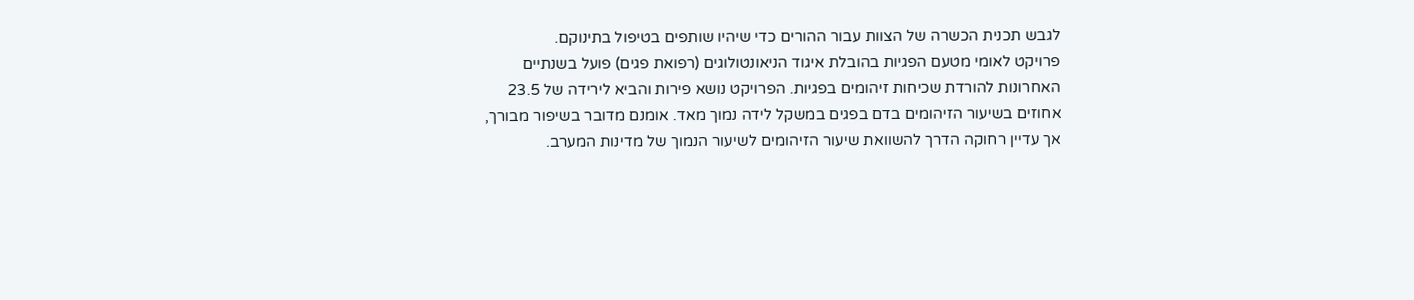לגבש תכנית הכשרה של הצוות עבור ההורים כדי שיהיו שותפים בטיפול בתינוקם.
פרויקט לאומי מטעם הפגיות בהובלת איגוד הניאונטולוגים (רפואת פגים) פועל בשנתיים האחרונות להורדת שכיחות זיהומים בפגיות. הפרויקט נושא פירות והביא לירידה של 23.5 אחוזים בשיעור הזיהומים בדם בפגים במשקל לידה נמוך מאד. אומנם מדובר בשיפור מבורך, אך עדיין רחוקה הדרך להשוואת שיעור הזיהומים לשיעור הנמוך של מדינות המערב.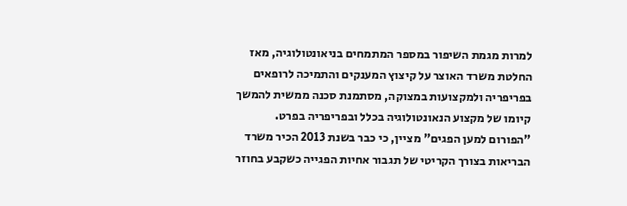למרות מגמת השיפור במספר המתמחים בניאונטולוגיה, מאז החלטת משרד האוצר על קיצוץ המענקים והתמיכה לרופאים בפריפריה ולמקצועות במצוקה, מסתמנת סכנה ממשית להמשך קיומו של מקצוע הנאונטולוגיה בכלל ובפריפריה בפרט.
"הפורום למען הפגים" מציין, כי כבר בשנת 2013 הכיר משרד הבריאות בצורך הקריטי של תגבור אחיות הפגייה כשקבע בחוזר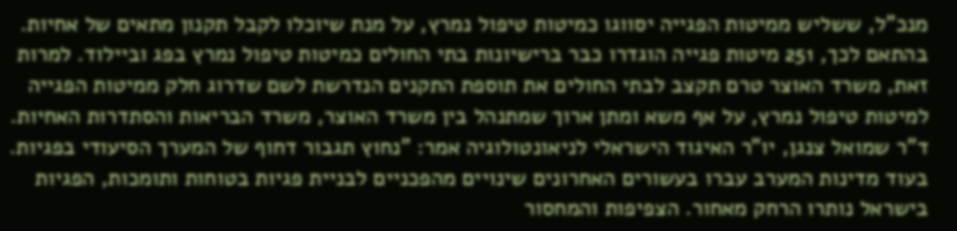מנכ"ל, ששליש ממיטות הפגייה יסווגו כמיטות טיפול נמרץ, על מנת שיוכלו לקבל תקנון מתאים של אחיות. בהתאם לכך, 251 מיטות פגייה הוגדרו כבר ברישיונות בתי החולים כמיטות טיפול נמרץ בפג וביילוד. למרות זאת, משרד האוצר טרם תקצב לבתי החולים את תוספת התקנים הנדרשת לשם שדרוג חלק ממיטות הפגייה למיטות טיפול נמרץ, על אף משא ומתן ארוך שמתנהל בין משרד האוצר, משרד הבריאות והסתדרות האחיות.
ד"ר שמואל צנגן, יו"ר האיגוד הישראלי לניאונטולוגיה אמר: "נחוץ תגבור דחוף של המערך הסיעודי בפגיות. בעוד מדינות המערב עברו בעשורים האחרונים שינויים מהפכניים לבניית פגיות בטוחות ותומכות, הפגיות בישראל נותרו הרחק מאחור. הצפיפות והמחסור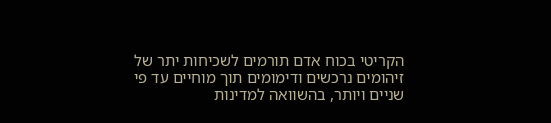הקריטי בכוח אדם תורמים לשכיחות יתר של זיהומים נרכשים ודימומים תוך מוחיים עד פי שניים ויותר, בהשוואה למדינות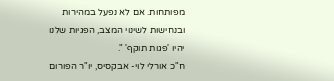מפותחות. אם לא נפעל במהירות ובנחישות לשינוי המצב, הפגיות שלנו יהיו 'פגות תוקף' ".
ח"כ אורלי לוי- אבקסיס, יו"ר הפורום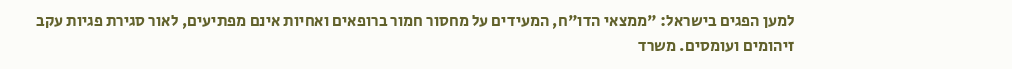למען הפגים בישראל: "ממצאי הדו"ח, המעידים על מחסור חמור ברופאים ואחיות אינם מפתיעים, לאור סגירת פגיות עקב זיהומים ועומסים. משרד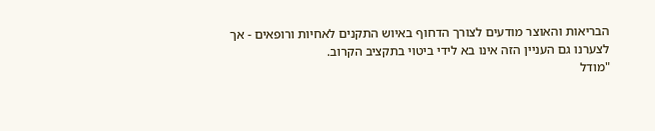הבריאות והאוצר מודעים לצורך הדחוף באיוש התקנים לאחיות ורופאים - אך לצערנו גם העניין הזה אינו בא לידי ביטוי בתקציב הקרוב.
"מודל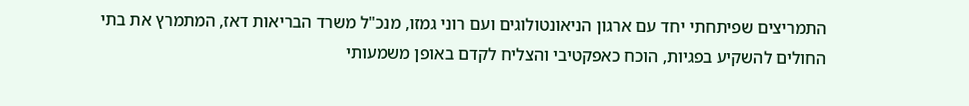התמריצים שפיתחתי יחד עם ארגון הניאונטולוגים ועם רוני גמזו, מנכ"ל משרד הבריאות דאז, המתמרץ את בתי החולים להשקיע בפגיות, הוכח כאפקטיבי והצליח לקדם באופן משמעותי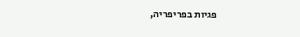פגיות בפריפריה,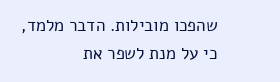שהפכו מובילות. הדבר מלמד, כי על מנת לשפר את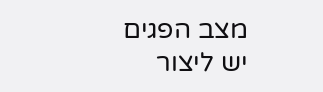מצב הפגים יש ליצור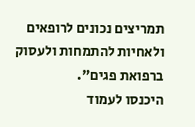תמריצים נכונים לרופאים ולאחיות להתמחות ולעסוק ברפואת פגים".
היכנסו לעמוד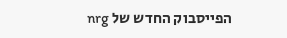הפייסבוק החדש של nrg